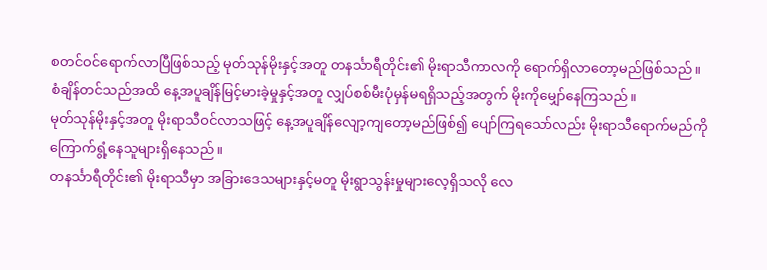စတင်ဝင်ရောက်လာပြီဖြစ်သည့် မုတ်သုန်မိုးနှင့်အတူ တနင်္သာရီတိုင်း၏ မိုးရာသီကာလကို ရောက်ရှိလာတော့မည်ဖြစ်သည်။
စံချိန်တင်သည်အထိ နေ့အပူချိန်မြင့်မားခဲ့မှုနှင့်အတူ လျှပ်စစ်မီးပုံမှန်မရရှိသည့်အတွက် မိုးကိုမျှော်နေကြသည်။
မုတ်သုန်မိုးနှင့်အတူ မိုးရာသီဝင်လာသဖြင့် နေ့အပူချိန်လျော့ကျတော့မည်ဖြစ်၍ ပျော်ကြရသော်လည်း မိုးရာသီရောက်မည်ကို ကြောက်ရွံ့နေသူများရှိနေသည်။
တနင်္သာရီတိုင်း၏ မိုးရာသီမှာ အခြားဒေသများနှင့်မတူ မိုးရွာသွန်းမှုများလေ့ရှိသလို လေ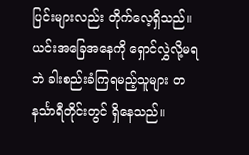ပြင်းများလည်း တိုက်လေ့ရှိသည်။
ယင်းအခြေအနေကို ရှောင်လွှဲလို့မရဘဲ ခါးစည်းခံကြရမည့်သူများ တနင်္သာရီတိုင်းတွင် ရှိနေသည်။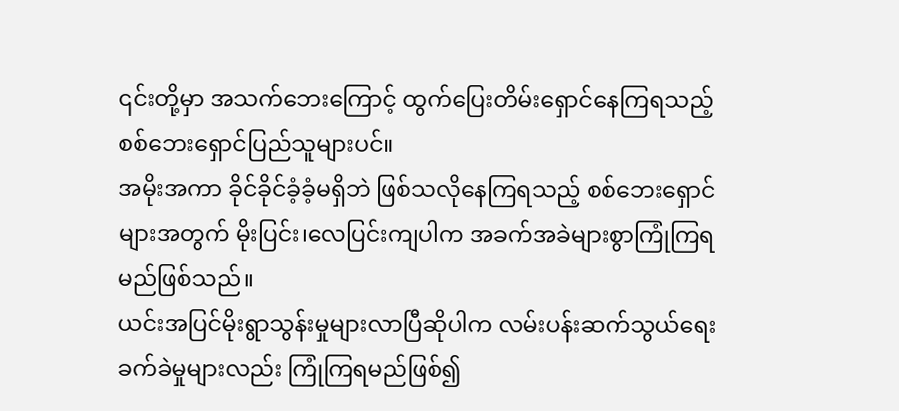၎င်းတို့မှာ အသက်ဘေးကြောင့် ထွက်ပြေးတိမ်းရှောင်နေကြရသည့် စစ်ဘေးရှောင်ပြည်သူများပင်။
အမိုးအကာ ခိုင်ခိုင်ခံ့ခံ့မရှိဘဲ ဖြစ်သလိုနေကြရသည့် စစ်ဘေးရှောင်များအတွက် မိုးပြင်း၊လေပြင်းကျပါက အခက်အခဲများစွာကြုံကြရမည်ဖြစ်သည်။
ယင်းအပြင်မိုးရွာသွန်းမှုများလာပြီဆိုပါက လမ်းပန်းဆက်သွယ်ရေး ခက်ခဲမှုများလည်း ကြုံကြရမည်ဖြစ်၍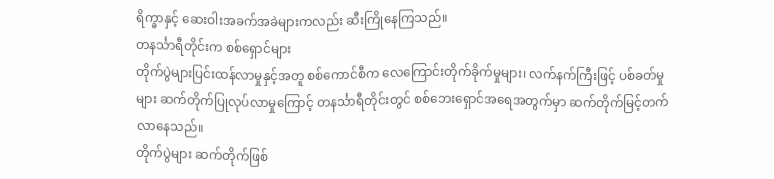ရိက္ခာနှင့် ဆေးဝါးအခက်အခဲများကလည်း ဆီးကြိုနေကြသည်။
တနင်္သာရီတိုင်းက စစ်ရှောင်များ
တိုက်ပွဲများပြင်းထန်လာမှုနှင့်အတူ စစ်ကောင်စီက လေကြောင်းတိုက်ခိုက်မှုများ၊ လက်နက်ကြီးဖြင့် ပစ်ခတ်မှုများ ဆက်တိုက်ပြုလုပ်လာမှုကြောင့် တနင်္သာရီတိုင်းတွင် စစ်ဘေးရှောင်အရေအတွက်မှာ ဆက်တိုက်မြင့်တက်လာနေသည်။
တိုက်ပွဲများ ဆက်တိုက်ဖြစ်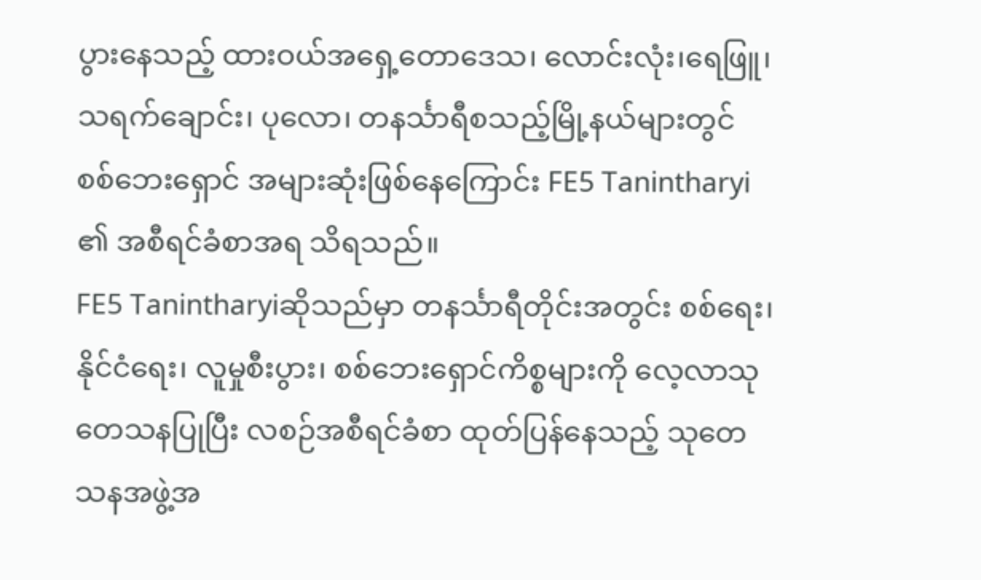ပွားနေသည့် ထားဝယ်အရှေ့တောဒေသ၊ လောင်းလုံး၊ရေဖြူ၊ သရက်ချောင်း၊ ပုလော၊ တနင်္သာရီစသည့်မြို့နယ်များတွင် စစ်ဘေးရှောင် အများဆုံးဖြစ်နေကြောင်း FE5 Tanintharyi ၏ အစီရင်ခံစာအရ သိရသည်။
FE5 Tanintharyiဆိုသည်မှာ တနင်္သာရီတိုင်းအတွင်း စစ်ရေး၊ နိုင်ငံရေး၊ လူမှုစီးပွား၊ စစ်ဘေးရှောင်ကိစ္စများကို လေ့လာသုတေသနပြုပြီး လစဉ်အစီရင်ခံစာ ထုတ်ပြန်နေသည့် သုတေသနအဖွဲ့အ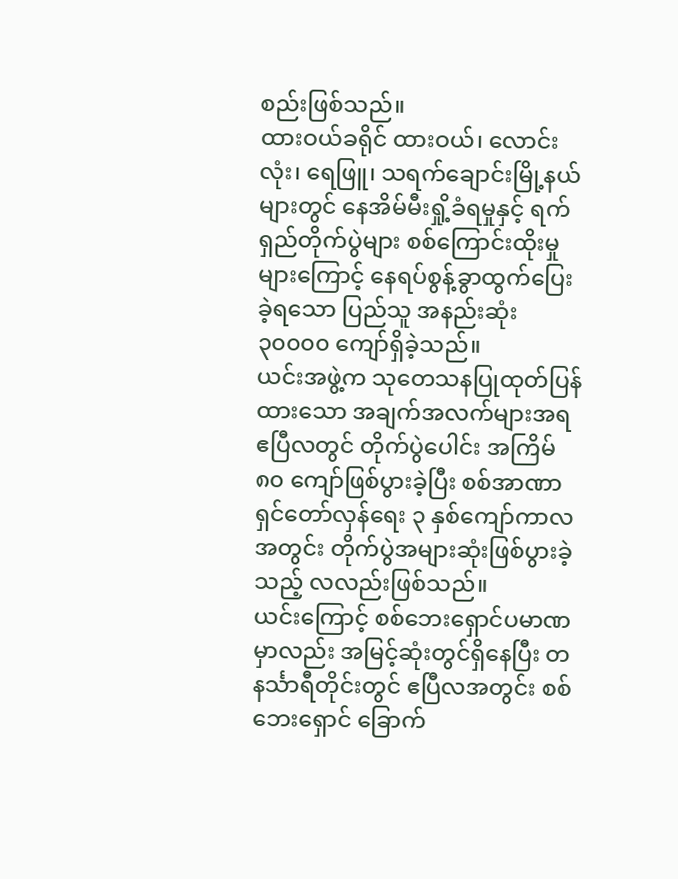စည်းဖြစ်သည်။
ထားဝယ်ခရိုင် ထားဝယ်၊ လောင်းလုံး၊ ရေဖြူ၊ သရက်ချောင်းမြို့နယ်များတွင် နေအိမ်မီးရှို့ခံရမှုနှင့် ရက်ရှည်တိုက်ပွဲများ စစ်ကြောင်းထိုးမှုများကြောင့် နေရပ်စွန့်ခွာထွက်ပြေးခဲ့ရသော ပြည်သူ အနည်းဆုံး ၃၀၀၀၀ ကျော်ရှိခဲ့သည်။
ယင်းအဖွဲ့က သုတေသနပြုထုတ်ပြန်ထားသော အချက်အလက်များအရ ဧပြီလတွင် တိုက်ပွဲပေါင်း အကြိမ် ၈၀ ကျော်ဖြစ်ပွားခဲ့ပြီး စစ်အာဏာရှင်တော်လှန်ရေး ၃ နှစ်ကျော်ကာလအတွင်း တိုက်ပွဲအများဆုံးဖြစ်ပွားခဲ့သည့် လလည်းဖြစ်သည်။
ယင်းကြောင့် စစ်ဘေးရှောင်ပမာဏမှာလည်း အမြင့်ဆုံးတွင်ရှိနေပြီး တနင်္သာရီတိုင်းတွင် ဧပြီလအတွင်း စစ်ဘေးရှောင် ခြောက်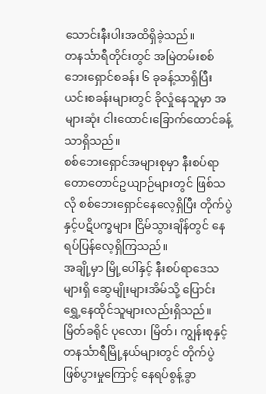သောင်းနီးပါးအထိရှိခဲ့သည်။
တနင်္သာရီတိုင်းတွင် အမြဲတမ်းစစ်ဘေးရှောင်စခန်း ၆ ခုခန့်သာရှိပြီး ယင်းစခန်းများတွင် ခိုလှုံနေသူမှာ အများဆုံး ငါးထောင်၊ခြောက်ထောင်ခန့်သာရှိသည်။
စစ်ဘေးရှောင်အများစုမှာ နီးစပ်ရာတောတောင်ဥယျာဉ်များတွင် ဖြစ်သလို စစ်ဘေးရှောင်နေလေ့ရှိပြီး တိုက်ပွဲနှင့်ပဋိပက္ခများ ငြိမ်သွားချိန်တွင် နေရပ်ပြန်လေ့ရှိကြသည်။
အချို့မှာ မြို့ပေါ်နှင့် နီးစပ်ရာဒေသများရှိ ဆွေမျိုးများအိမ်သို့ ပြောင်းရွှေ့နေထိုင်သူများလည်းရှိသည်။
မြိတ်ခရိုင် ပုလော၊ မြိတ်၊ ကျွန်းစုနှင့် တနင်္သာရီမြို့နယ်များတွင် တိုက်ပွဲ ဖြစ်ပွားမှုကြောင့် နေရပ်စွန့်ခွာ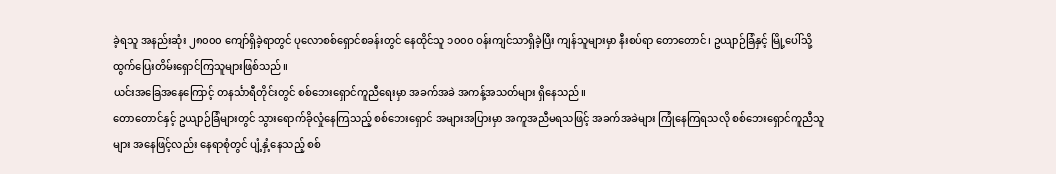ခဲ့ရသူ အနည်းဆုံး ၂၈၀၀၀ ကျော်ရှိခဲ့ရာတွင် ပုလောစစ်ရှောင်စခန်းတွင် နေထိုင်သူ ၁၀၀၀ ဝန်းကျင်သာရှိခဲ့ပြီး ကျန်သူများမှာ နီးစပ်ရာ တောတောင်၊ ဥယျာဉ်ခြံနှင့် မြို့ပေါ်သို့ ထွက်ပြေးတိမ်းရှောင်ကြသူများဖြစ်သည်။
ယင်းအခြေအနေကြောင့် တနင်္သာရီတိုင်းတွင် စစ်ဘေးရှောင်ကူညီရေးမှာ အခက်အခဲ အကန့်အသတ်များ ရှိနေသည်။
တောတောင်နှင့် ဥယျာဉ်ခြံများတွင် သွားရောက်ခိုလှုံနေကြသည့် စစ်ဘေးရှောင် အများအပြားမှာ အကူအညီမရသဖြင့် အခက်အခဲများ ကြုံနေကြရသလို စစ်ဘေးရှောင်ကူညီသူများ အနေဖြင့်လည်း နေရာစုံတွင် ပျံ့နှံ့နေသည့် စစ်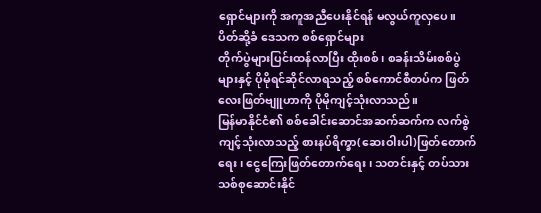ရှောင်များကို အကူအညီပေးနိုင်ရန် မလွယ်ကူလှပေ။
ပိတ်ဆို့ခံ ဒေသက စစ်ရှောင်များ
တိုက်ပွဲများပြင်းထန်လာပြီး ထိုးစစ်၊ စခန်းသိမ်းစစ်ပွဲများနှင့် ပိုမိုရင်ဆိုင်လာရသည့် စစ်ကောင်စီတပ်က ဖြတ်လေးဖြတ်ဗျူဟာကို ပိုမိုကျင့်သုံးလာသည်။
မြန်မာနိုင်ငံ၏ စစ်ခေါင်းဆောင်အဆက်ဆက်က လက်စွဲကျင့်သုံးလာသည့် စားနပ်ရိက္ခာ(ဆေးဝါးပါ)ဖြတ်တောက်ရေး၊ ငွေကြေးဖြတ်တောက်ရေး၊ သတင်းနှင့် တပ်သားသစ်စုဆောင်းနိုင်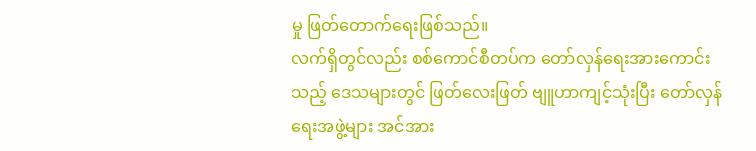မှု ဖြတ်တောက်ရေးဖြစ်သည်။
လက်ရှိတွင်လည်း စစ်ကောင်စီတပ်က တော်လှန်ရေးအားကောင်းသည့် ဒေသများတွင် ဖြတ်လေးဖြတ် ဗျူဟာကျင့်သုံးပြီး တော်လှန်ရေးအဖွဲ့များ အင်အား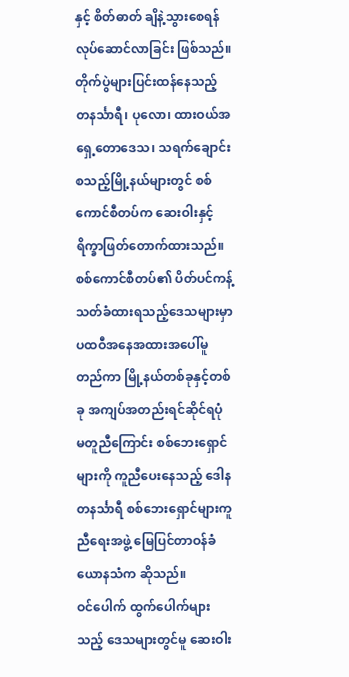နှင့် စိတ်ဓာတ် ချိနဲ့သွားစေရန် လုပ်ဆောင်လာခြင်း ဖြစ်သည်။
တိုက်ပွဲများပြင်းထန်နေသည့် တနင်္သာရီ၊ ပုလော၊ ထားဝယ်အရှေ့တောဒေသ၊ သရက်ချောင်း စသည့်မြို့နယ်များတွင် စစ်ကောင်စီတပ်က ဆေးဝါးနှင့် ရိက္ခာဖြတ်တောက်ထားသည်။
စစ်ကောင်စီတပ်၏ ပိတ်ပင်ကန့်သတ်ခံထားရသည့်ဒေသများမှာ ပထဝီအနေအထားအပေါ်မူတည်ကာ မြို့နယ်တစ်ခုနှင့်တစ်ခု အကျပ်အတည်းရင်ဆိုင်ရပုံ မတူညီကြောင်း စစ်ဘေးရှောင်များကို ကူညီပေးနေသည့် ဒေါနတနင်္သာရီ စစ်ဘေးရှောင်များကူညီရေးအဖွဲ့ မြေပြင်တာဝန်ခံ ယောနသံက ဆိုသည်။
ဝင်ပေါက် ထွက်ပေါက်များသည့် ဒေသများတွင်မူ ဆေးဝါး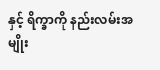နှင့် ရိက္ခာကို နည်းလမ်းအမျိုး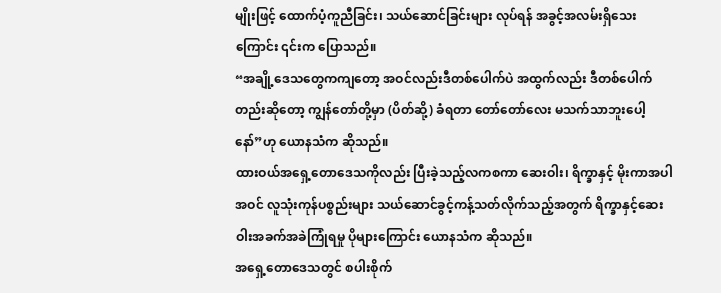မျိုးဖြင့် ထောက်ပံ့ကူညီခြင်း၊ သယ်ဆောင်ခြင်းများ လုပ်ရန် အခွင့်အလမ်းရှိသေးကြောင်း ၎င်းက ပြောသည်။
“အချို့ဒေသတွေကကျတော့ အဝင်လည်းဒီတစ်ပေါက်ပဲ အထွက်လည်း ဒီတစ်ပေါက်တည်းဆိုတော့ ကျွန်တော်တို့မှာ (ပိတ်ဆို့) ခံရတာ တော်တော်လေး မသက်သာဘူးပေါ့နော်”ဟု ယောနသံက ဆိုသည်။
ထားဝယ်အရှေ့တောဒေသကိုလည်း ပြီးခဲ့သည့်လကစကာ ဆေးဝါး၊ ရိက္ခာနှင့် မိုးကာအပါအဝင် လူသုံးကုန်ပစ္စည်းများ သယ်ဆောင်ခွင့်ကန့်သတ်လိုက်သည့်အတွက် ရိက္ခာနှင့်ဆေးဝါးအခက်အခဲကြုံရမှု ပိုများကြောင်း ယောနသံက ဆိုသည်။
အရှေ့တောဒေသတွင် စပါးစိုက်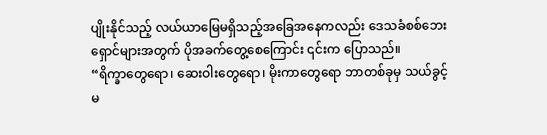ပျိုးနိုင်သည့် လယ်ယာမြေမရှိသည့်အခြေအနေကလည်း ဒေသခံစစ်ဘေးရှောင်များအတွက် ပိုအခက်တွေ့စေကြောင်း ၎င်းက ပြောသည်။
“ရိက္ခာတွေရော၊ ဆေးဝါးတွေရော၊ မိုးကာတွေရော ဘာတစ်ခုမှ သယ်ခွင့်မ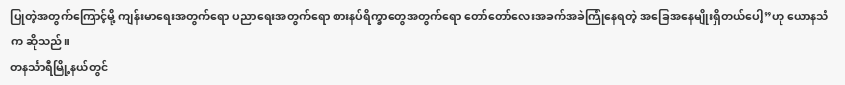ပြုတဲ့အတွက်ကြောင့်မို့ ကျန်းမာရေးအတွက်ရော ပညာရေးအတွက်ရော စားနပ်ရိက္ခာတွေအတွက်ရော တော်တော်လေးအခက်အခဲကြုံနေရတဲ့ အခြေအနေမျိုးရှိတယ်ပေါ့”ဟု ယောနသံက ဆိုသည်။
တနင်္သာရီမြို့နယ်တွင်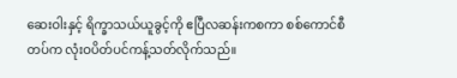ဆေးဝါးနှင့် ရိက္ခာသယ်ယူခွင့်ကို ဧပြီလဆန်းကစကာ စစ်ကောင်စီတပ်က လုံးဝပိတ်ပင်ကန့်သတ်လိုက်သည်။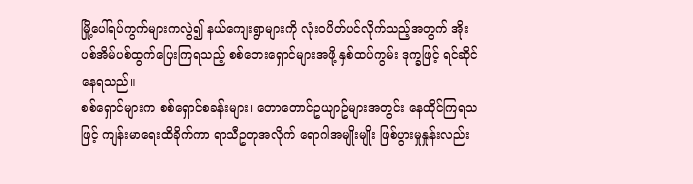မြို့ပေါ်ရပ်ကွက်များကလွဲ၍ နယ်ကျေးရွာများကို လုံးဝပိတ်ပင်လိုက်သည့်အတွက် အိုးပစ်အိမ်ပစ်ထွက်ပြေးကြရသည့် စစ်ဘေးရှောင်များအဖို့ နှစ်ထပ်ကွမ်း ဒုက္ခဖြင့် ရင်ဆိုင်နေရသည်။
စစ်ရှောင်များက စစ်ရှောင်စခန်းများ၊ တောတောင်ဥယျာဥ်များအတွင်း နေထိုင်ကြရသဖြင့် ကျန်းမာရေးထိခိုက်ကာ ရာသီဥတုအလိုက် ရောဂါအမျိုးမျိုး ဖြစ်ပွားမှုနှုန်းလည်း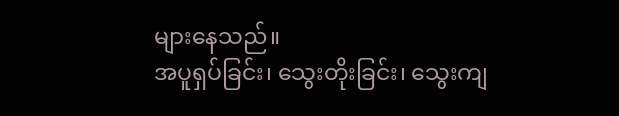များနေသည်။
အပူရှပ်ခြင်း၊ သွေးတိုးခြင်း၊ သွေးကျ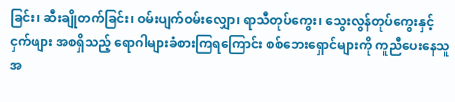ခြင်း၊ ဆီးချိုတက်ခြင်း၊ ဝမ်းပျက်ဝမ်းလျှော၊ ရာသီတုပ်ကွေး၊ သွေးလွန်တုပ်ကွေးနှင့် ငှက်ဖျား အစရှိသည့် ရောဂါများခံစားကြရကြောင်း စစ်ဘေးရှောင်များကို ကူညီပေးနေသူအ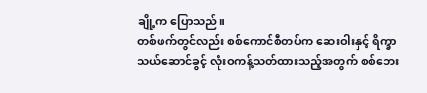ချို့က ပြောသည်။
တစ်ဖက်တွင်လည်း စစ်ကောင်စီတပ်က ဆေးဝါးနှင့် ရိက္ခာသယ်ဆောင်ခွင့် လုံးဝကန့်သတ်ထားသည့်အတွက် စစ်ဘေး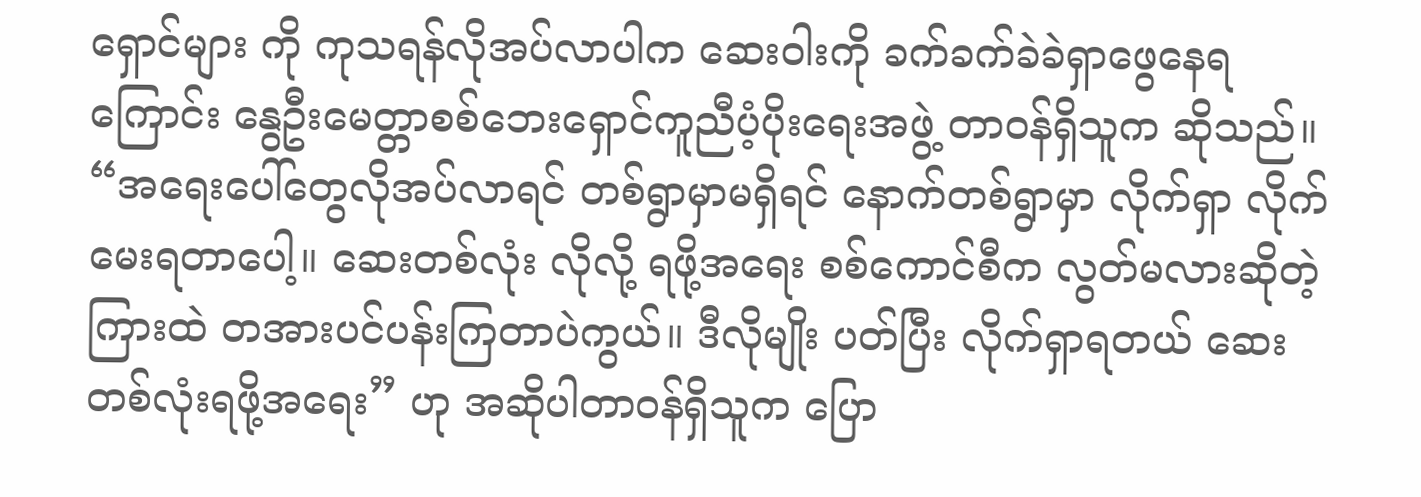ရှောင်များ ကို ကုသရန်လိုအပ်လာပါက ဆေးဝါးကို ခက်ခက်ခဲခဲရှာဖွေနေရကြောင်း နွေဦးမေတ္တာစစ်ဘေးရှောင်ကူညီပံ့ပိုးရေးအဖွဲ့ တာဝန်ရှိသူက ဆိုသည်။
“အရေးပေါ်တွေလိုအပ်လာရင် တစ်ရွာမှာမရှိရင် နောက်တစ်ရွာမှာ လိုက်ရှာ လိုက်မေးရတာပေါ့။ ဆေးတစ်လုံး လိုလို့ ရဖို့အရေး စစ်ကောင်စီက လွတ်မလားဆိုတဲ့ကြားထဲ တအားပင်ပန်းကြတာပဲကွယ်။ ဒီလိုမျိုး ပတ်ပြီး လိုက်ရှာရတယ် ဆေးတစ်လုံးရဖို့အရေး” ဟု အဆိုပါတာဝန်ရှိသူက ပြော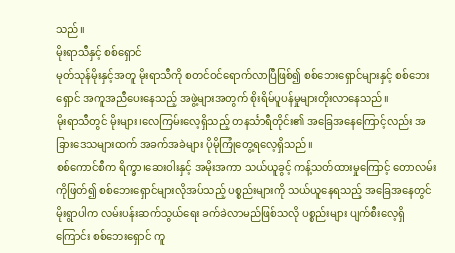သည်။
မိုးရာသီနှင့် စစ်ရှောင်
မုတ်သုန်မိုးနှင့်အတူ မိုးရာသီကို စတင်ဝင်ရောက်လာပြီဖြစ်၍ စစ်ဘေးရှောင်များနှင့် စစ်ဘေးရှောင် အကူအညီပေးနေသည့် အဖွဲ့များအတွက် စိုးရိမ်ပူပန်မှုများတိုးလာနေသည်။
မိုးရာသီတွင် မိုးများ၊လေကြမ်းလေ့ရှိသည့် တနင်္သာရီတိုင်း၏ အခြေအနေကြောင့်လည်း အခြားဒေသများထက် အခက်အခဲများ ပိုမိုကြုံတွေ့ရလေ့ရှိသည်။
စစ်ကောင်စီက ရိက္ခာ၊ဆေးဝါးနှင့် အမိုးအကာ သယ်ယူခွင့် ကန့်သတ်ထားမှုကြောင့် တောလမ်းကိုဖြတ်၍ စစ်ဘေးရှောင်များလိုအပ်သည့် ပစ္စည်းများကို သယ်ယူနေရသည့် အခြေအနေတွင် မိုးရွာပါက လမ်းပန်းဆက်သွယ်ရေး ခက်ခဲလာမည်ဖြစ်သလို ပစ္စည်းများ ပျက်စီးလေ့ရှိကြောင်း စစ်ဘေးရှောင် ကူ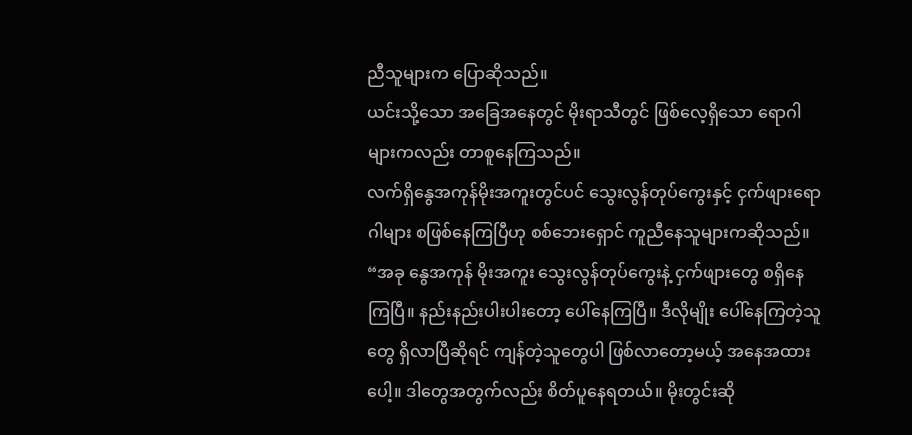ညီသူများက ပြောဆိုသည်။
ယင်းသို့သော အခြေအနေတွင် မိုးရာသီတွင် ဖြစ်လေ့ရှိသော ရောဂါများကလည်း တာစူနေကြသည်။
လက်ရှိနွေအကုန်မိုးအကူးတွင်ပင် သွေးလွန်တုပ်ကွေးနှင့် ငှက်ဖျားရောဂါများ စဖြစ်နေကြပြီဟု စစ်ဘေးရှောင် ကူညီနေသူများကဆိုသည်။
“အခု နွေအကုန် မိုးအကူး သွေးလွန်တုပ်ကွေးနဲ့ ငှက်ဖျားတွေ စရှိနေကြပြီ။ နည်းနည်းပါးပါးတော့ ပေါ်နေကြပြီ။ ဒီလိုမျိုး ပေါ်နေကြတဲ့သူတွေ ရှိလာပြီဆိုရင် ကျန်တဲ့သူတွေပါ ဖြစ်လာတော့မယ့် အနေအထားပေါ့။ ဒါတွေအတွက်လည်း စိတ်ပူနေရတယ်။ မိုးတွင်းဆို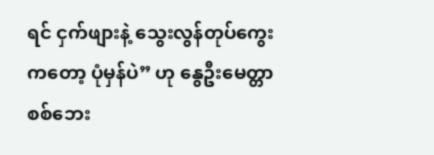ရင် ငှက်ဖျားနဲ့ သွေးလွန်တုပ်ကွေးကတော့ ပုံမှန်ပဲ” ဟု နွေဦးမေတ္တာစစ်ဘေး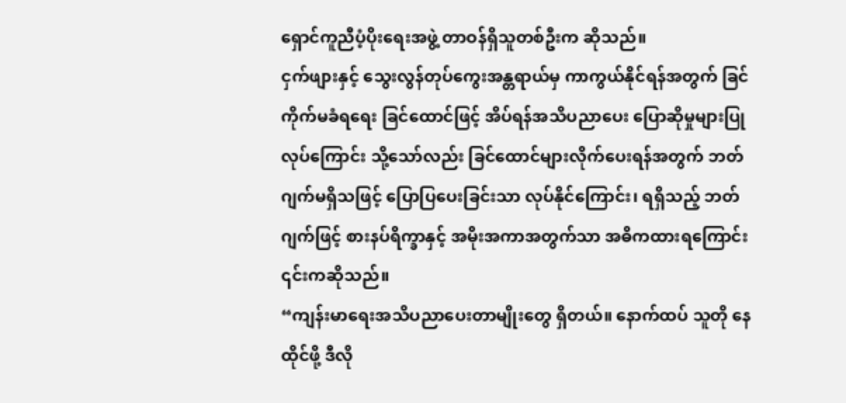ရှောင်ကူညီပံ့ပိုးရေးအဖွဲ့ တာဝန်ရှိသူတစ်ဦးက ဆိုသည်။
ငှက်ဖျားနှင့် သွေးလွန်တုပ်ကွေးအန္တရာယ်မှ ကာကွယ်နိုင်ရန်အတွက် ခြင်ကိုက်မခံရရေး ခြင်ထောင်ဖြင့် အိပ်ရန်အသိပညာပေး ပြောဆိုမှုများပြုလုပ်ကြောင်း သို့သော်လည်း ခြင်ထောင်များလိုက်ပေးရန်အတွက် ဘတ်ဂျက်မရှိသဖြင့် ပြောပြပေးခြင်းသာ လုပ်နိုင်ကြောင်း၊ ရရှိသည့် ဘတ်ဂျက်ဖြင့် စားနပ်ရိက္ခာနှင့် အမိုးအကာအတွက်သာ အဓိကထားရကြောင်း ၎င်းကဆိုသည်။
“ကျန်းမာရေးအသိပညာပေးတာမျိုးတွေ ရှိတယ်။ နောက်ထပ် သူတို နေထိုင်ဖို့ ဒီလို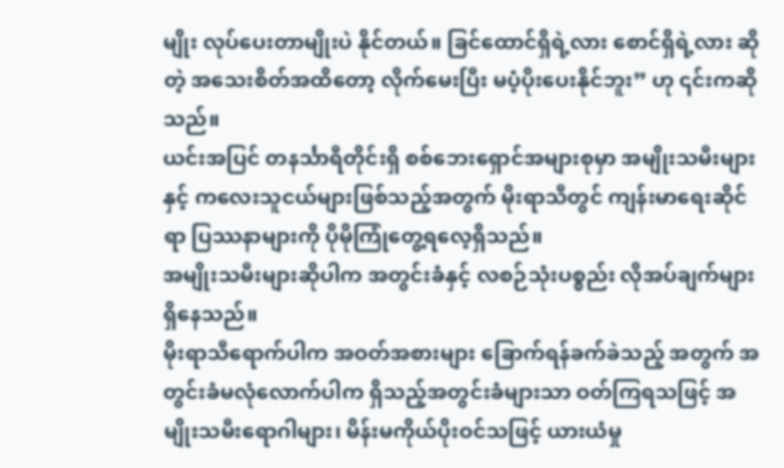မျိုး လုပ်ပေးတာမျိုးပဲ နိုင်တယ်။ ခြင်ထောင်ရှိရဲ့လား စောင်ရှိရဲ့လား ဆိုတဲ့ အသေးစိတ်အထိတော့ လိုက်မေးပြီး မပံ့ပိုးပေးနိုင်ဘူး” ဟု ၎င်းကဆိုသည်။
ယင်းအပြင် တနင်္သာရီတိုင်းရှိ စစ်ဘေးရှောင်အများစုမှာ အမျိုးသမီးများနှင့် ကလေးသူငယ်များဖြစ်သည့်အတွက် မိုးရာသီတွင် ကျန်းမာရေးဆိုင်ရာ ပြဿနာများကို ပိုမိုကြုံတွေ့ရလေ့ရှိသည်။
အမျိုးသမီးများဆိုပါက အတွင်းခံနှင့် လစဉ်သုံးပစ္စည်း လိုအပ်ချက်များရှိနေသည်။
မိုးရာသီရောက်ပါက အဝတ်အစားများ ခြောက်ရန်ခက်ခဲသည့် အတွက် အတွင်းခံမလုံလောက်ပါက ရှိသည့်အတွင်းခံများသာ ဝတ်ကြရသဖြင့် အမျိုးသမီးရောဂါများ၊ မိန်းမကိုယ်ပိုးဝင်သဖြင့် ယားယံမှု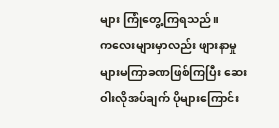များ ကြုံတွေ့ကြရသည်။
ကလေးများမှာလည်း ဖျားနာမှုများမကြာခဏဖြစ်ကြပြီး ဆေးဝါးလိုအပ်ချက် ပိုများကြောင်း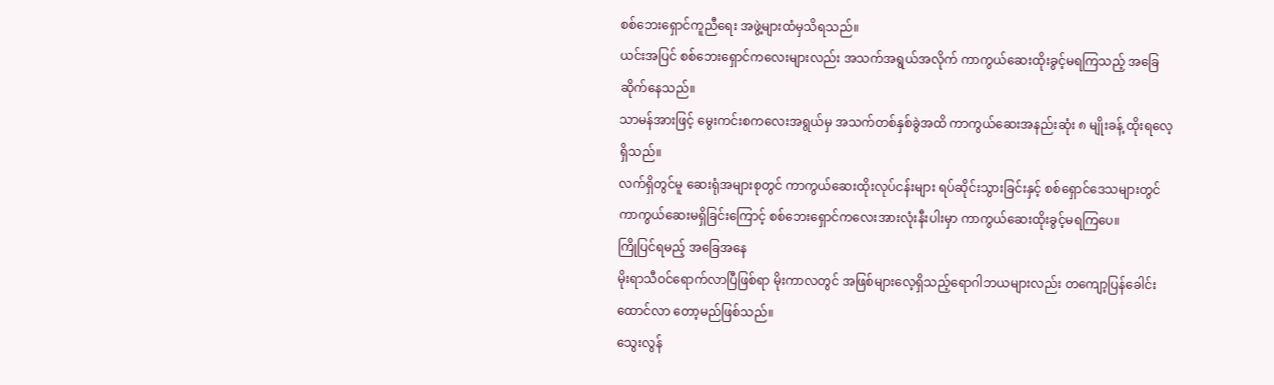စစ်ဘေးရှောင်ကူညီရေး အဖွဲ့များထံမှသိရသည်။
ယင်းအပြင် စစ်ဘေးရှောင်ကလေးများလည်း အသက်အရွယ်အလိုက် ကာကွယ်ဆေးထိုးခွင့်မရကြသည့် အခြေဆိုက်နေသည်။
သာမန်အားဖြင့် မွေးကင်းစကလေးအရွယ်မှ အသက်တစ်နှစ်ခွဲအထိ ကာကွယ်ဆေးအနည်းဆုံး ၈ မျိုးခန့် ထိုးရလေ့ရှိသည်။
လက်ရှိတွင်မူ ဆေးရုံအများစုတွင် ကာကွယ်ဆေးထိုးလုပ်ငန်းများ ရပ်ဆိုင်းသွားခြင်းနှင့် စစ်ရှောင်ဒေသများတွင် ကာကွယ်ဆေးမရှိခြင်းကြောင့် စစ်ဘေးရှောင်ကလေးအားလုံးနီးပါးမှာ ကာကွယ်ဆေးထိုးခွင့်မရကြပေ။
ကြိုပြင်ရမည့် အခြေအနေ
မိုးရာသီဝင်ရောက်လာပြီဖြစ်ရာ မိုးကာလတွင် အဖြစ်များလေ့ရှိသည့်ရောဂါဘယများလည်း တကျော့ပြန်ခေါင်းထောင်လာ တော့မည်ဖြစ်သည်။
သွေးလွန်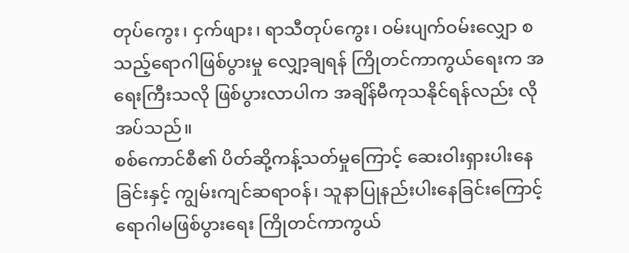တုပ်ကွေး၊ ငှက်ဖျား၊ ရာသီတုပ်ကွေး၊ ဝမ်းပျက်ဝမ်းလျှော စသည့်ရောဂါဖြစ်ပွားမှု လျှော့ချရန် ကြိုတင်ကာကွယ်ရေးက အရေးကြီးသလို ဖြစ်ပွားလာပါက အချိန်မီကုသနိုင်ရန်လည်း လိုအပ်သည်။
စစ်ကောင်စီ၏ ပိတ်ဆို့ကန့်သတ်မှုကြောင့် ဆေးဝါးရှားပါးနေခြင်းနှင့် ကျွမ်းကျင်ဆရာဝန်၊ သူနာပြုနည်းပါးနေခြင်းကြောင့် ရောဂါမဖြစ်ပွားရေး ကြိုတင်ကာကွယ်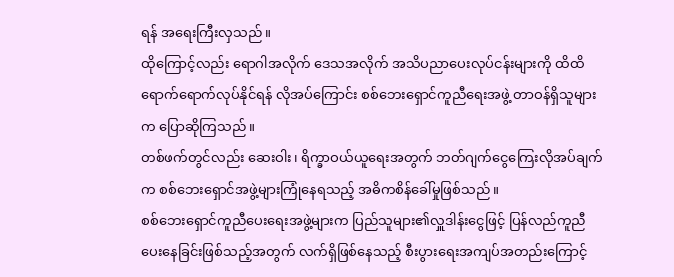ရန် အရေးကြီးလှသည်။
ထိုကြောင့်လည်း ရောဂါအလိုက် ဒေသအလိုက် အသိပညာပေးလုပ်ငန်းများကို ထိထိရောက်ရောက်လုပ်နိုင်ရန် လိုအပ်ကြောင်း စစ်ဘေးရှောင်ကူညီရေးအဖွဲ့ တာဝန်ရှိသူများက ပြောဆိုကြသည်။
တစ်ဖက်တွင်လည်း ဆေးဝါး၊ ရိက္ခာဝယ်ယူရေးအတွက် ဘတ်ဂျက်ငွေကြေးလိုအပ်ချက်က စစ်ဘေးရှောင်အဖွဲ့များကြုံနေရသည့် အဓိကစိန်ခေါ်မှုဖြစ်သည်။
စစ်ဘေးရှောင်ကူညီပေးရေးအဖွဲ့များက ပြည်သူများ၏လှူဒါန်းငွေဖြင့် ပြန်လည်ကူညီပေးနေခြင်းဖြစ်သည့်အတွက် လက်ရှိဖြစ်နေသည့် စီးပွားရေးအကျပ်အတည်းကြောင့်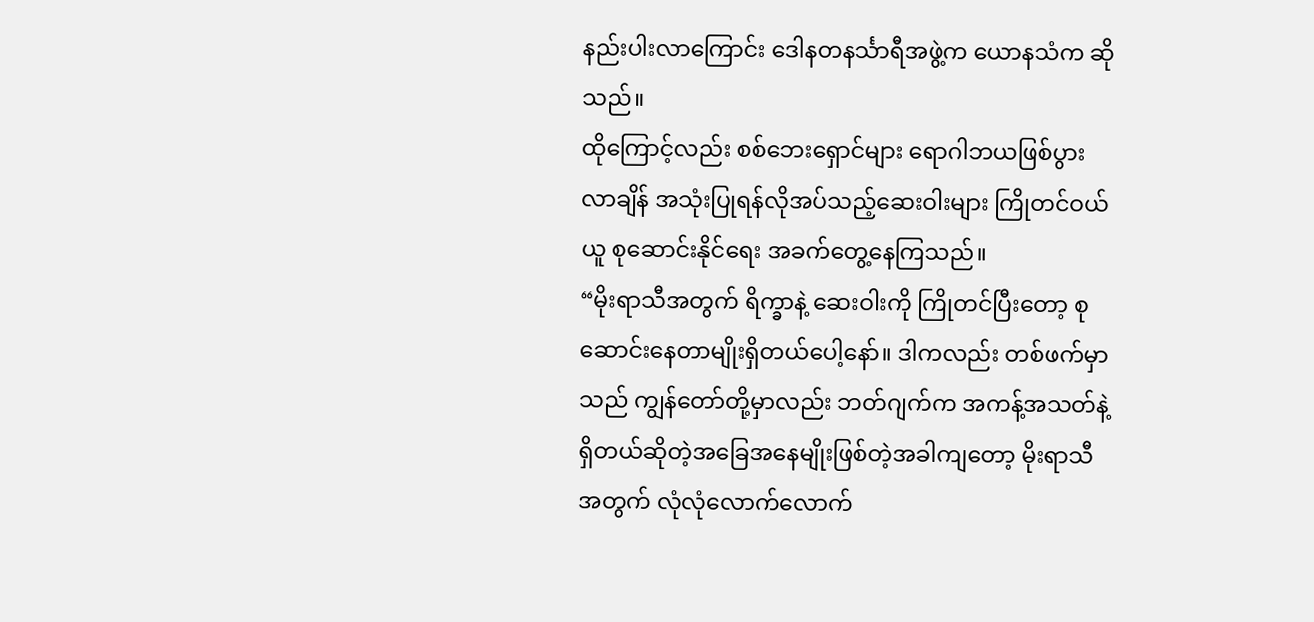နည်းပါးလာကြောင်း ဒေါနတနင်္သာရီအဖွဲ့က ယောနသံက ဆိုသည်။
ထိုကြောင့်လည်း စစ်ဘေးရှောင်များ ရောဂါဘယဖြစ်ပွားလာချိန် အသုံးပြုရန်လိုအပ်သည့်ဆေးဝါးများ ကြိုတင်ဝယ်ယူ စုဆောင်းနိုင်ရေး အခက်တွေ့နေကြသည်။
“မိုးရာသီအတွက် ရိက္ခာနဲ့ ဆေးဝါးကို ကြိုတင်ပြီးတော့ စုဆောင်းနေတာမျိုးရှိတယ်ပေါ့နော်။ ဒါကလည်း တစ်ဖက်မှာသည် ကျွန်တော်တို့မှာလည်း ဘတ်ဂျက်က အကန့်အသတ်နဲ့ရှိတယ်ဆိုတဲ့အခြေအနေမျိုးဖြစ်တဲ့အခါကျတော့ မိုးရာသီအတွက် လုံလုံလောက်လောက်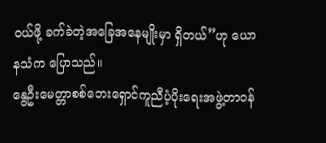ဝယ်ဖို့ ခက်ခဲတဲ့အခြေအနေမျိုးမှာ ရှိတယ်”ဟု ယောနသံက ပြောသည်။
နွေဦးမေတ္တာစစ်ဘေးရှောင်ကူညီပံ့ပိုးရေးအဖွဲ့တာဝန်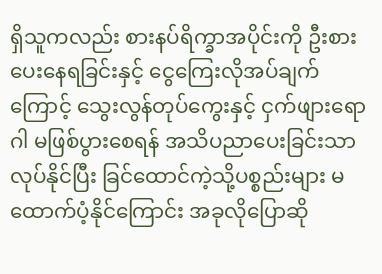ရှိသူကလည်း စားနပ်ရိက္ခာအပိုင်းကို ဦးစားပေးနေရခြင်းနှင့် ငွေကြေးလိုအပ်ချက်ကြောင့် သွေးလွန်တုပ်ကွေးနှင့် ငှက်ဖျားရောဂါ မဖြစ်ပွားစေရန် အသိပညာပေးခြင်းသာလုပ်နိုင်ပြီး ခြင်ထောင်ကဲ့သို့ပစ္စည်းများ မထောက်ပံ့နိုင်ကြောင်း အခုလိုပြောဆို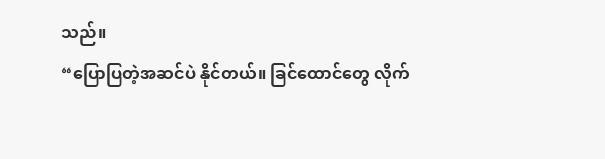သည်။
“ပြောပြတဲ့အဆင်ပဲ နိုင်တယ်။ ခြင်ထောင်တွေ လိုက်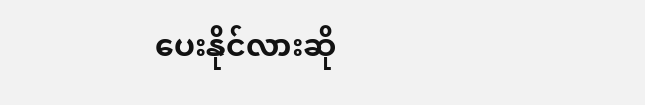ပေးနိုင်လားဆို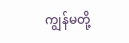ကျွန်မတို့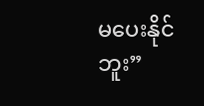မပေးနိုင်ဘူး”